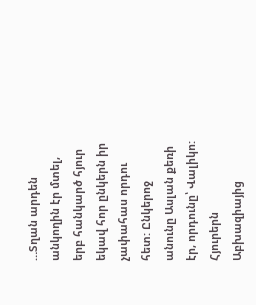…Տղան արդեն անկողին էր մտել, երբ հանկարծ հյուր եկավ հոր ընկերն իր չափահաս որդու հետ: Ընկերոջ անունը Ասլան քեռի էր, որդունը՝ Վալիկո: Հյուրերն Աբխազիայից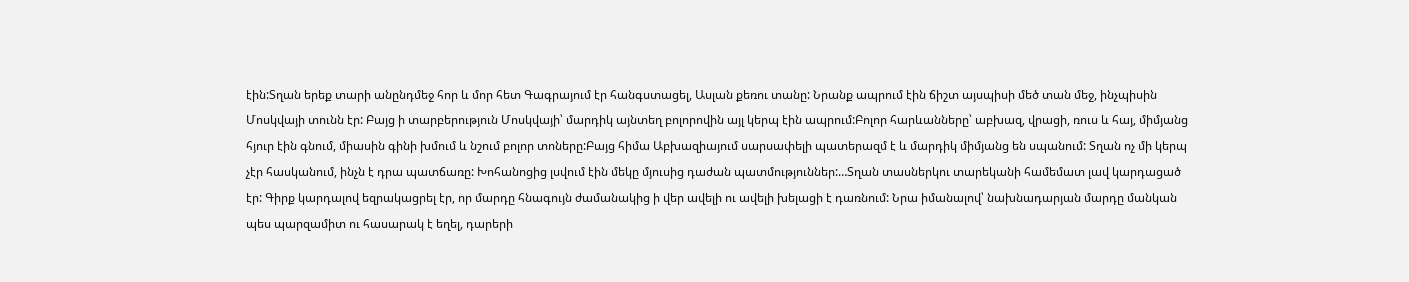էին:Տղան երեք տարի անընդմեջ հոր և մոր հետ Գագրայում էր հանգստացել, Ասլան քեռու տանը: Նրանք ապրում էին ճիշտ այսպիսի մեծ տան մեջ, ինչպիսին Մոսկվայի տունն էր: Բայց ի տարբերություն Մոսկվայի՝ մարդիկ այնտեղ բոլորովին այլ կերպ էին ապրում:Բոլոր հարևանները՝ աբխազ, վրացի, ռուս և հայ, միմյանց հյուր էին գնում, միասին գինի խմում և նշում բոլոր տոները:Բայց հիմա Աբխազիայում սարսափելի պատերազմ է և մարդիկ միմյանց են սպանում: Տղան ոչ մի կերպ չէր հասկանում, ինչն է դրա պատճառը: Խոհանոցից լսվում էին մեկը մյուսից դաժան պատմություններ:…Տղան տասներկու տարեկանի համեմատ լավ կարդացած էր: Գիրք կարդալով եզրակացրել էր, որ մարդը հնագույն ժամանակից ի վեր ավելի ու ավելի խելացի է դառնում: Նրա իմանալով՝ նախնադարյան մարդը մանկան պես պարզամիտ ու հասարակ է եղել, դարերի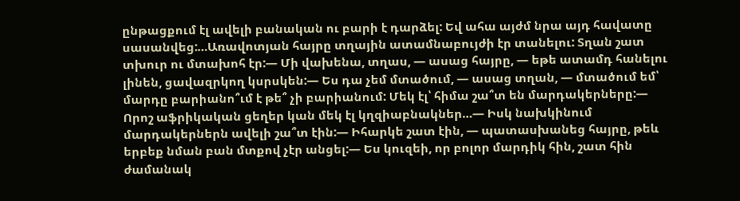ընթացքում էլ ավելի բանական ու բարի է դարձել: Եվ ահա այժմ նրա այդ հավատը սասանվեց:…Առավոտյան հայրը տղային ատամնաբույժի էր տանելու: Տղան շատ տխուր ու մտախոհ էր:— Մի վախենա, տղաս, — ասաց հայրը, — եթե ատամդ հանելու լինեն, ցավազրկող կսրսկեն:— Ես դա չեմ մտածում, — ասաց տղան, — մտածում եմ՝ մարդը բարիանո՞ւմ է թե՞ չի բարիանում: Մեկ էլ՝ հիմա շա՞տ են մարդակերները:— Որոշ աֆրիկական ցեղեր կան մեկ էլ կղզիաբնակներ…— Իսկ նախկինում մարդակերներն ավելի շա՞տ էին:— Իհարկե շատ էին, — պատասխանեց հայրը, թեև երբեք նման բան մտքով չէր անցել:— Ես կուզեի, որ բոլոր մարդիկ հին, շատ հին ժամանակ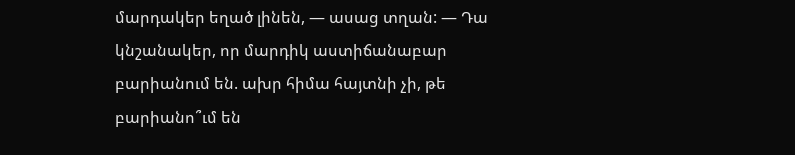մարդակեր եղած լինեն, — ասաց տղան: — Դա կնշանակեր, որ մարդիկ աստիճանաբար բարիանում են. ախր հիմա հայտնի չի, թե բարիանո՞ւմ են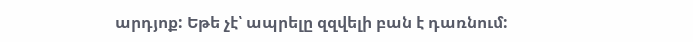արդյոք: Եթե չէ՝ ապրելը զզվելի բան է դառնում: